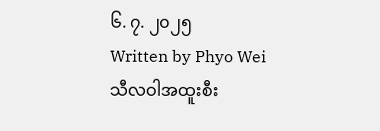၆. ၇. ၂၀၂၅
Written by Phyo Wei
သီလဝါအထူးစီး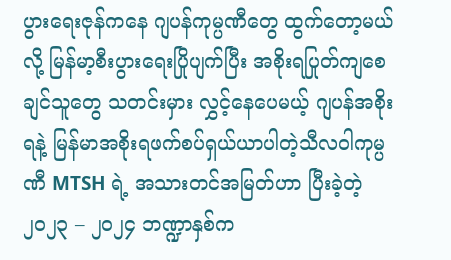ပွားရေးဇုန်ကနေ ဂျပန်ကုမ္ပဏီတွေ ထွက်တော့မယ်လို့ မြန်မာ့စီးပွားရေးပြိုပျက်ပြီး အစိုးရပြုတ်ကျစေချင်သူတွေ သတင်းမှား လွှင့်နေပေမယ့် ဂျပန်အစိုးရနဲ့ မြန်မာအစိုးရဖက်စပ်ရှယ်ယာပါတဲ့သီလဝါကုမ္ပဏီ MTSH ရဲ့ အသားတင်အမြတ်ဟာ ပြီးခဲ့တဲ့ ၂၀၂၃ – ၂၀၂၄ ဘဏ္ဍာနှစ်က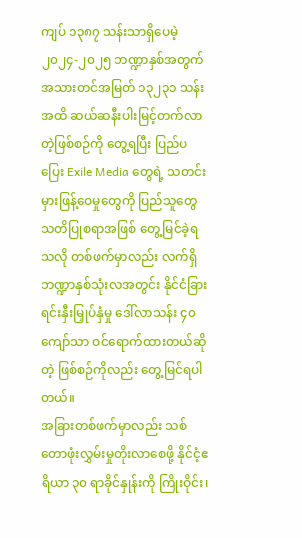ကျပ် ၁၃၈၇ သန်းသာရှိပေမဲ့ ၂၀၂၄-၂၀၂၅ ဘဏ္ဍာနှစ်အတွက် အသားတင်အမြတ် ၁၃၂၃၁ သန်းအထိ ဆယ်ဆနီးပါးမြင့်တက်လာတဲ့ဖြစ်စဉ်ကို တွေ့ရပြီး ပြည်ပပြေး Exile Media တွေရဲ့ သတင်းမှားဖြန့်ဝေမှုတွေကို ပြည်သူတွေ သတိပြုစရာအဖြစ် တွေ့မြင်ခဲ့ရသလို တစ်ဖက်မှာလည်း လက်ရှိဘဏ္ဍာနှစ်သုံးလအတွင်း နိုင်ငံခြားရင်းနှီးမြှုပ်နှံမှု ဒေါ်လာသန်း ၄၀ ကျော်သာ ဝင်ရောက်ထားတယ်ဆိုတဲ့ ဖြစ်စဉ်ကိုလည်း တွေ့မြင်ရပါတယ်။
အခြားတစ်ဖက်မှာလည်း သစ်တောဖုံးလွှမ်းမှုတိုးလာစေဖို့ နိုင်ငံ့ဧရိယာ ၃၀ ရာခိုင်နှုန်းကို ကြိုးဝိုင်း၊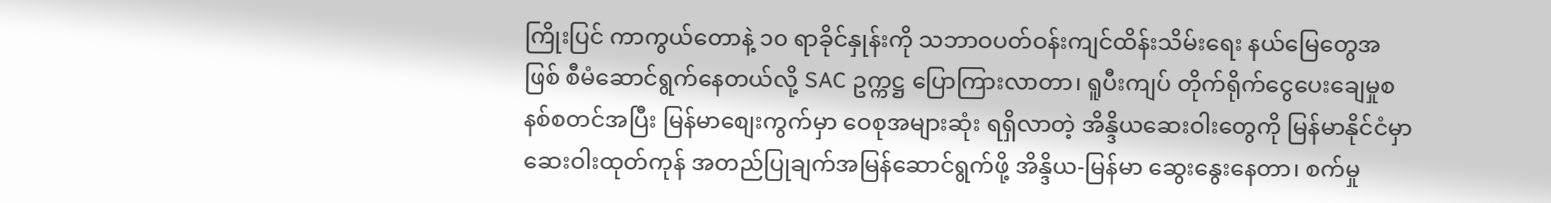ကြိုးပြင် ကာကွယ်တောနဲ့ ၁၀ ရာခိုင်နှုန်းကို သဘာဝပတ်ဝန်းကျင်ထိန်းသိမ်းရေး နယ်မြေတွေအဖြစ် စီမံဆောင်ရွက်နေတယ်လို့ SAC ဥက္ကဋ္ဌ ပြောကြားလာတာ၊ ရူပီးကျပ် တိုက်ရိုက်ငွေပေးချေမှုစနစ်စတင်အပြီး မြန်မာစျေးကွက်မှာ ဝေစုအများဆုံး ရရှိလာတဲ့ အိန္ဒိယဆေးဝါးတွေကို မြန်မာနိုင်ငံမှာ ဆေးဝါးထုတ်ကုန် အတည်ပြုချက်အမြန်ဆောင်ရွက်ဖို့ အိန္ဒိယ-မြန်မာ ဆွေးနွေးနေတာ၊ စက်မှု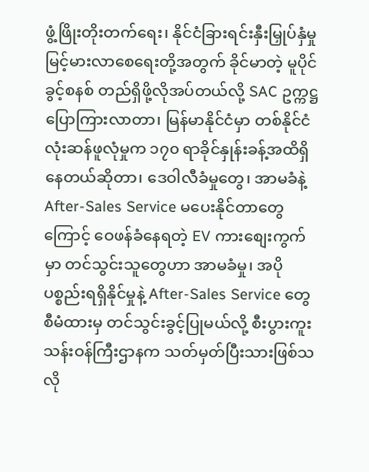ဖွံ့ဖြိုးတိုးတက်ရေး၊ နိုင်ငံခြားရင်းနှီးမြှုပ်နှံမှု မြင့်မားလာစေရေးတို့အတွက် ခိုင်မာတဲ့ မူပိုင်ခွင့်စနစ် တည်ရှိဖို့လိုအပ်တယ်လို့ SAC ဥက္ကဋ္ဌ ပြောကြားလာတာ၊ မြန်မာနိုင်ငံမှာ တစ်နိုင်ငံလုံးဆန်ဖူလုံမှုက ၁၇၀ ရာခိုင်နှုန်းခန့်အထိရှိနေတယ်ဆိုတာ၊ ဒေဝါလီခံမှုတွေ၊ အာမခံနဲ့ After-Sales Service မပေးနိုင်တာတွေကြောင့် ဝေဖန်ခံနေရတဲ့ EV ကားစျေးကွက်မှာ တင်သွင်းသူတွေဟာ အာမခံမှု၊ အပိုပစ္စည်းရရှိနိုင်မှုနဲ့ After-Sales Service တွေ စီမံထားမှ တင်သွင်းခွင့်ပြုမယ်လို့ စီးပွားကူးသန်းဝန်ကြီးဌာနက သတ်မှတ်ပြီးသားဖြစ်သလို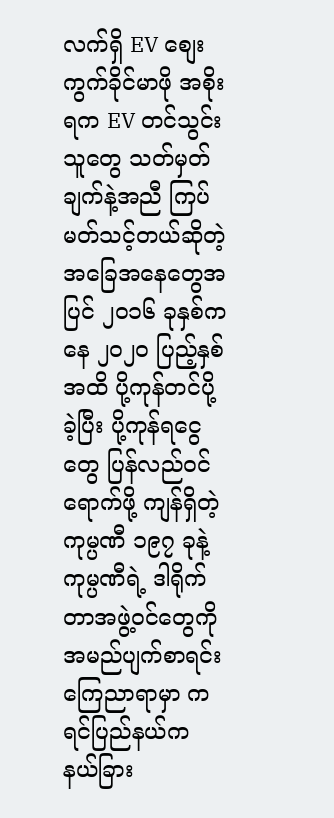လက်ရှိ EV စျေးကွက်ခိုင်မာဖို အစိုးရက EV တင်သွင်းသူတွေ သတ်မှတ်ချက်နဲ့အညီ ကြပ်မတ်သင့်တယ်ဆိုတဲ့ အခြေအနေတွေအပြင် ၂၀၁၆ ခုနှစ်ကနေ ၂၀၂၀ ပြည့်နှစ်အထိ ပို့ကုန်တင်ပို့ခဲ့ပြီး ပို့ကုန်ရငွေတွေ ပြန်လည်ဝင်ရောက်ဖို့ ကျန်ရှိတဲ့ ကုမ္ပဏီ ၁၉၇ ခုနဲ့ ကုမ္ပဏီရဲ့ ဒါရိုက်တာအဖွဲ့ဝင်တွေကို အမည်ပျက်စာရင်း ကြေညာရာမှာ ကရင်ပြည်နယ်က နယ်ခြား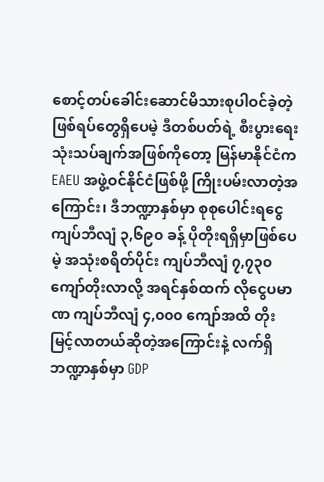စောင့်တပ်ခေါင်းဆောင်မိသားစုပါဝင်ခဲ့တဲ့ဖြစ်ရပ်တွေရှိပေမဲ့ ဒီတစ်ပတ်ရဲ့ စီးပွားရေးသုံးသပ်ချက်အဖြစ်ကိုတော့ မြန်မာနိုင်ငံက EAEU အဖွဲ့ဝင်နိုင်ငံဖြစ်ဖို့ ကြိုးပမ်းလာတဲ့အကြောင်း၊ ဒီဘဏ္ဍာနှစ်မှာ စုစုပေါင်းရငွေ ကျပ်ဘီလျံ ၃,၆၉၀ ခန့် ပိုတိုးရရှိမှာဖြစ်ပေမဲ့ အသုံးစရိတ်ပိုင်း ကျပ်ဘီလျံ ၇,၇၃၀ ကျော်တိုးလာလို့ အရင်နှစ်ထက် လိုငွေပမာဏ ကျပ်ဘီလျံ ၄,၀၀၀ ကျော်အထိ တိုးမြင့်လာတယ်ဆိုတဲ့အကြောင်းနဲ့ လက်ရှိဘဏ္ဍာနှစ်မှာ GDP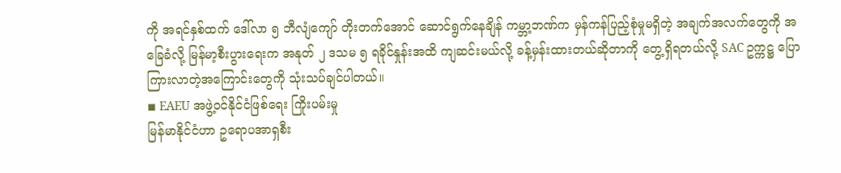ကို အရင်နှစ်ထက် ဒေါ်လာ ၅ ဘီလျံကျော် တိုးတက်အောင် ဆောင်ရွက်နေချိန် ကမ္ဘာ့ဘဏ်က မှန်ကန်ပြည့်စုံမှုမရှိတဲ့ အချက်အလက်တွေကို အခြေခံလို့ မြန်မာ့စီးပွားရေးက အနုတ် ၂ ဒသမ ၅ ရခိုင်နှုန်းအထိ ကျဆင်းမယ်လို့ ခန့်မှန်းထားတယ်ဆိုတာကို တွေ့ရှိရတယ်လို့ SAC ဥက္ကဋ္ဌ ပြောကြားလာတဲ့အကြောင်းတွေကို သုံးသပ်ချင်ပါတယ်။
◾ EAEU အဖွဲ့ဝင်နိုင်ငံဖြစ်ရေး ကြိုးပမ်းမှု
မြန်မာနိုင်ငံဟာ ဥရောပအာရှစီး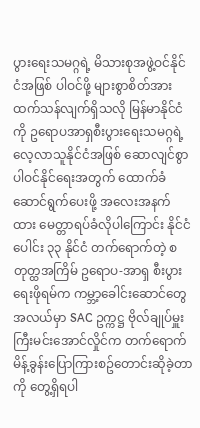ပွားရေးသမဂ္ဂရဲ့ မိသားစုအဖွဲ့ဝင်နိုင်ငံအဖြစ် ပါဝင်ဖို့ များစွာစိတ်အားထက်သန်လျက်ရှိသလို မြန်မာနိုင်ငံကို ဥရောပအာရှစီးပွားရေးသမဂ္ဂရဲ့ လေ့လာသူနိုင်ငံအဖြစ် ဆောလျင်စွာ ပါဝင်နိုင်ရေးအတွက် ထောက်ခံဆောင်ရွက်ပေးဖို့ အလေးအနက်ထား မေတ္တာရပ်ခံလိုပါကြောင်း နိုင်ငံပေါင်း ၃၃ နိုင်ငံ တက်ရောက်တဲ့ စတုတ္ထအကြိမ် ဥရောပ-အာရှ စီးပွားရေးဖိုရမ်က ကမ္ဘာ့ခေါင်းဆောင်တွေအလယ်မှာ SAC ဥက္ကဋ္ဌ ဗိုလ်ချုပ်မှူးကြီးမင်းအောင်လှိုင်က တက်ရောက်မိန့်ခွန်းပြောကြားစဥ်တောင်းဆိုခဲ့တာကို တွေ့ရှိရပါ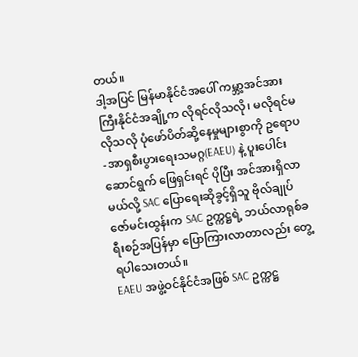တယ်။
ဒါ့အပြင် မြန်မာနိုင်ငံအပေါ် ကမ္ဘာ့အင်အားကြီးနိုင်ငံအချို့က လိုရင်လိုသလို၊ မလိုရင်မလိုသလို ပုံဖော်ပိတ်ဆို့နေမှုများစွာကို ဥရောပ-အာရှစီးပွားရေးသမဂ္ဂ(EAEU) နဲ့ ပူးပေါင်းဆောင်ရွက် ဖြေရှင်းရင် ပိုပြီး အင်အားရှိလာမယ်လို့ SAC ပြောရေးဆိုခွင့်ရှိသူ ဗိုလ်ချုပ်ဇော်မင်းထွန်းက SAC ဥက္ကဋ္ဌရဲ့ ဘယ်လာရုစ်ခရီးစဉ်အပြန်မှာ ပြောကြားလာတာလည်း တွေ့ရပါသေးတယ်။
EAEU အဖွဲ့ဝင်နိုင်ငံအဖြစ် SAC ဥက္ကဋ္ဌ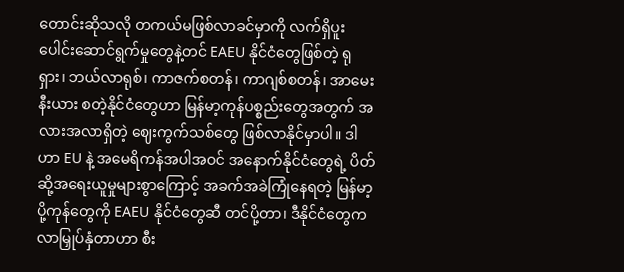တောင်းဆိုသလို တကယ်မဖြစ်လာခင်မှာကို လက်ရှိပူးပေါင်းဆောင်ရွက်မှုတွေနဲ့တင် EAEU နိုင်ငံတွေဖြစ်တဲ့ ရုရှား၊ ဘယ်လာရုစ်၊ ကာဇက်စတန်၊ ကာဂျစ်စတန်၊ အာမေးနီးယား စတဲ့နိုင်ငံတွေဟာ မြန်မာ့ကုန်ပစ္စည်းတွေအတွက် အလားအလာရှိတဲ့ ဈေးကွက်သစ်တွေ ဖြစ်လာနိုင်မှာပါ။ ဒါဟာ EU နဲ့ အမေရိကန်အပါအဝင် အနောက်နိုင်ငံတွေရဲ့ ပိတ်ဆို့အရေးယူမှုများစွာကြောင့် အခက်အခဲကြုံနေရတဲ့ မြန်မာ့ပို့ကုန်တွေကို EAEU နိုင်ငံတွေဆီ တင်ပို့တာ၊ ဒီနိုင်ငံတွေက လာမြှုပ်နှံတာဟာ စီး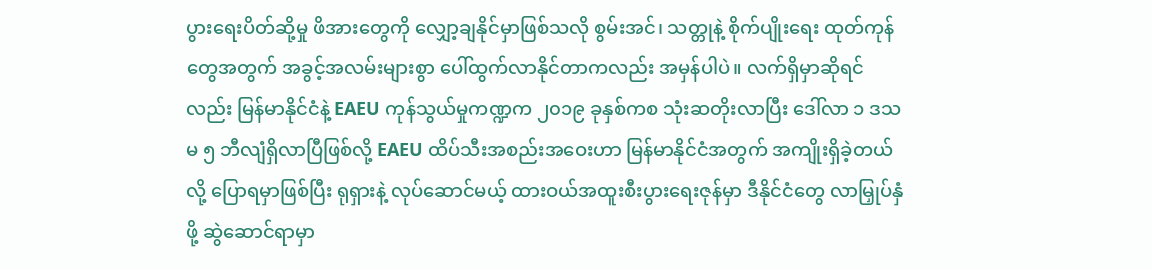ပွားရေးပိတ်ဆို့မှု ဖိအားတွေကို လျှော့ချနိုင်မှာဖြစ်သလို စွမ်းအင်၊ သတ္တုနဲ့ စိုက်ပျိုးရေး ထုတ်ကုန်တွေအတွက် အခွင့်အလမ်းများစွာ ပေါ်ထွက်လာနိုင်တာကလည်း အမှန်ပါပဲ။ လက်ရှိမှာဆိုရင်လည်း မြန်မာနိုင်ငံနဲ့ EAEU ကုန်သွယ်မှုကဏ္ဍက ၂၀၁၉ ခုနှစ်ကစ သုံးဆတိုးလာပြီး ဒေါ်လာ ၁ ဒသမ ၅ ဘီလျံရှိလာပြီဖြစ်လို့ EAEU ထိပ်သီးအစည်းအဝေးဟာ မြန်မာနိုင်ငံအတွက် အကျိုးရှိခဲ့တယ်လို့ ပြောရမှာဖြစ်ပြီး ရုရှားနဲ့ လုပ်ဆောင်မယ့် ထားဝယ်အထူးစီးပွားရေးဇုန်မှာ ဒီနိုင်ငံတွေ လာမြှုပ်နှံဖို့ ဆွဲဆောင်ရာမှာ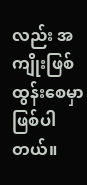လည်း အကျိုးဖြစ်ထွန်းစေမှာဖြစ်ပါတယ်။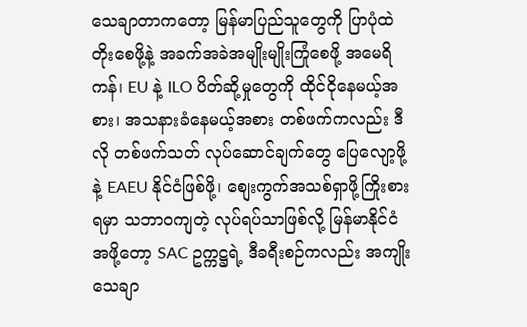သေချာတာကတော့ မြန်မာပြည်သူတွေကို ပြာပုံထဲတိုးစေဖို့နဲ့ အခက်အခဲအမျိုးမျိုးကြုံစေဖို့ အမေရိကန်၊ EU နဲ့ ILO ပိတ်ဆို့မှုတွေကို ထိုင်ငိုနေမယ့်အစား၊ အသနားခံနေမယ့်အစား တစ်ဖက်ကလည်း ဒီလို တစ်ဖက်သတ် လုပ်ဆောင်ချက်တွေ ပြေလျော့ဖို့နဲ့ EAEU နိုင်ငံဖြစ်ဖို့၊ စျေးကွက်အသစ်ရှာဖို့ကြိုးစားရမှာ သဘာ၀ကျတဲ့ လုပ်ရပ်သာဖြစ်လို့ မြန်မာနိုင်ငံအဖို့တော့ SAC ဥက္ကဋ္ဌရဲ့ ဒီခရီးစဉ်ကလည်း အကျိုးသေချာ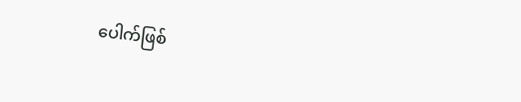ပေါက်ဖြစ်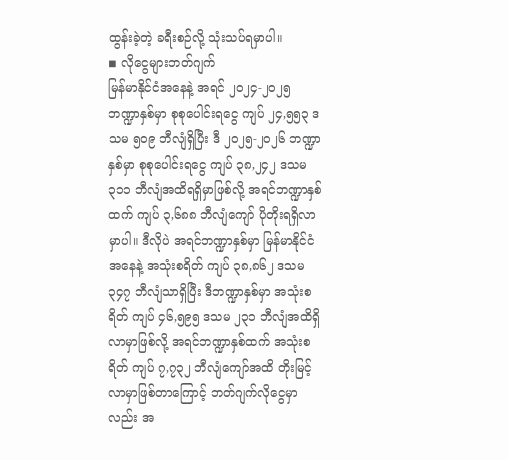ထွန်းခဲ့တဲ့ ခရီးစဉ်လို့ သုံးသပ်ရမှာပါ။
◾ လိုငွေများဘတ်ဂျက်
မြန်မာနိုင်ငံအနေနဲ့ အရင် ၂၀၂၄-၂၀၂၅ ဘဏ္ဍာနှစ်မှာ စုစုပေါင်းရငွေ ကျပ် ၂၄,၅၅၃ ဒသမ ၅၀၉ ဘီလျံရှိပြီး ဒီ ၂၀၂၅-၂၀၂၆ ဘဏ္ဍာနှစ်မှာ စုစုပေါင်းရငွေ ကျပ် ၃၈,၂၄၂ ဒသမ ၃၁၁ ဘီလျံအထိရရှိမှာဖြစ်လို့ အရင်ဘဏ္ဍာနှစ်ထက် ကျပ် ၃,၆၈၈ ဘီလျံကျော် ပိုတိုးရရှိလာမှာပါ။ ဒီလိုပဲ အရင်ဘဏ္ဍာနှစ်မှာ မြန်မာနိုင်ငံအနေနဲ့ အသုံးစရိတ် ကျပ် ၃၈,၈၆၂ ဒသမ ၃၄၇ ဘီလျံသာရှိပြီး ဒီဘဏ္ဍာနှစ်မှာ အသုံးစရိတ် ကျပ် ၄၆,၅၉၅ ဒသမ ၂၃၁ ဘီလျံအထိရှိလာမှာဖြစ်လို့ အရင်ဘဏ္ဍာနှစ်ထက် အသုံးစရိတ် ကျပ် ၇,၇၃၂ ဘီလျံကျော်အထိ တိုးမြင့်လာမှာဖြစ်တာကြောင့် ဘတ်ဂျက်လိုငွေမှာလည်း အ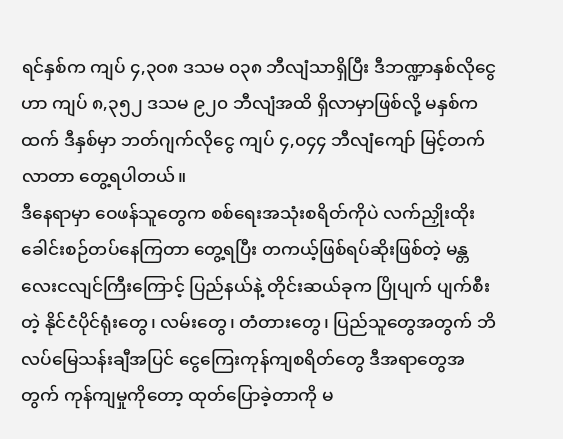ရင်နှစ်က ကျပ် ၄,၃၀၈ ဒသမ ၀၃၈ ဘီလျံသာရှိပြီး ဒီဘဏ္ဍာနှစ်လိုငွေဟာ ကျပ် ၈,၃၅၂ ဒသမ ၉၂၀ ဘီလျံအထိ ရှိလာမှာဖြစ်လို့ မနှစ်ကထက် ဒီနှစ်မှာ ဘတ်ဂျက်လိုငွေ ကျပ် ၄,၀၄၄ ဘီလျံကျော် မြင့်တက်လာတာ တွေ့ရပါတယ်။
ဒီနေရာမှာ ဝေဖန်သူတွေက စစ်ရေးအသုံးစရိတ်ကိုပဲ လက်ညှိုးထိုး ခေါင်းစဉ်တပ်နေကြတာ တွေ့ရပြီး တကယ့်ဖြစ်ရပ်ဆိုးဖြစ်တဲ့ မန္တလေးငလျင်ကြီးကြောင့် ပြည်နယ်နဲ့ တိုင်းဆယ်ခုက ပြိုပျက် ပျက်စီးတဲ့ နိုင်ငံပိုင်ရုံးတွေ၊ လမ်းတွေ၊ တံတားတွေ၊ ပြည်သူတွေအတွက် ဘိလပ်မြေသန်းချီအပြင် ငွေကြေးကုန်ကျစရိတ်တွေ ဒီအရာတွေအတွက် ကုန်ကျမှုကိုတော့ ထုတ်ပြောခဲ့တာကို မ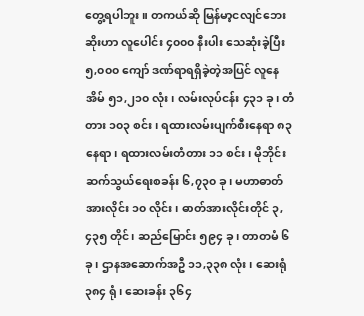တွေ့ရပါဘူး။ တကယ်ဆို မြန်မာ့ငလျင်ဘေးဆိုးဟာ လူပေါင်း ၄၀၀၀ နီးပါး သေဆုံးခဲ့ပြီး ၅,၀၀၀ ကျော် ဒဏ်ရာရရှိခဲ့တဲ့အပြင် လူနေအိမ် ၅၁,၂၁၀ လုံး၊ လမ်းလုပ်ငန်း ၄၃၁ ခု၊ တံတား ၁၀၃ စင်း၊ ရထားလမ်းပျက်စီးနေရာ ၈၃ နေရာ၊ ရထားလမ်းတံတား ၁၁ စင်း၊ မိုဘိုင်းဆက်သွယ်ရေးစခန်း ၆,၇၃၀ ခု၊ မဟာဓာတ်အားလိုင်း ၁၀ လိုင်း၊ ဓာတ်အားလိုင်းတိုင် ၃,၄၃၅ တိုင်၊ ဆည်မြောင်း ၅၉၄ ခု၊ တာတမံ ၆ ခု၊ ဌာနအဆောက်အဦ ၁၁,၃၃၈ လုံး၊ ဆေးရုံ ၃၈၄ ရုံ၊ ဆေးခန်း ၃၆၄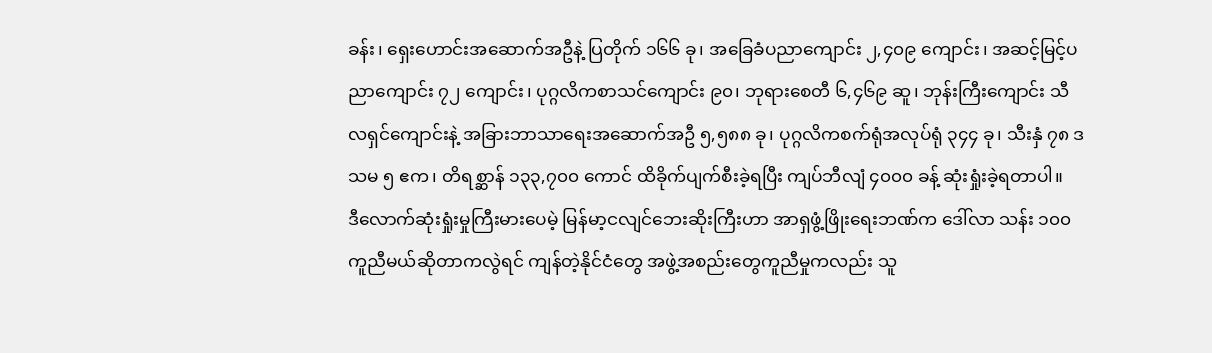ခန်း၊ ရှေးဟောင်းအဆောက်အဦနဲ့ ပြတိုက် ၁၆၆ ခု၊ အခြေခံပညာကျောင်း ၂,၄၀၉ ကျောင်း၊ အဆင့်မြင့်ပညာကျောင်း ၇၂ ကျောင်း၊ ပုဂ္ဂလိကစာသင်ကျောင်း ၉၀၊ ဘုရားစေတီ ၆,၄၆၉ ဆူ၊ ဘုန်းကြီးကျောင်း သီလရှင်ကျောင်းနဲ့ အခြားဘာသာရေးအဆောက်အဦ ၅,၅၈၈ ခု၊ ပုဂ္ဂလိကစက်ရုံအလုပ်ရုံ ၃၄၄ ခု၊ သီးနှံ ၇၈ ဒသမ ၅ ဧက၊ တိရစ္ဆာန် ၁၃၃,၇၀၀ ကောင် ထိခိုက်ပျက်စီးခဲ့ရပြီး ကျပ်ဘီလျံ ၄၀၀၀ ခန့် ဆုံးရှုံးခဲ့ရတာပါ။
ဒီလောက်ဆုံးရှုံးမှုကြီးမားပေမဲ့ မြန်မာ့ငလျင်ဘေးဆိုးကြီးဟာ အာရှဖွံ့ဖြိုးရေးဘဏ်က ဒေါ်လာ သန်း ၁၀၀ ကူညီမယ်ဆိုတာကလွဲရင် ကျန်တဲ့နိုင်ငံတွေ အဖွဲ့အစည်းတွေကူညီမှုကလည်း သူ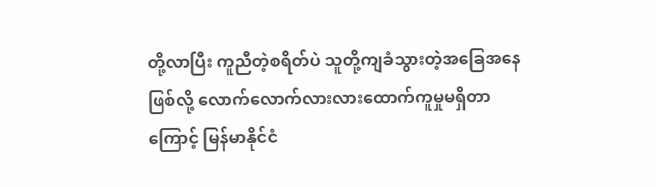တို့လာပြီး ကူညီတဲ့စရိတ်ပဲ သူတို့ကျခံသွားတဲ့အခြေအနေဖြစ်လို့ လောက်လောက်လားလားထောက်ကူမှုမရှိတာကြောင့် မြန်မာနိုင်ငံ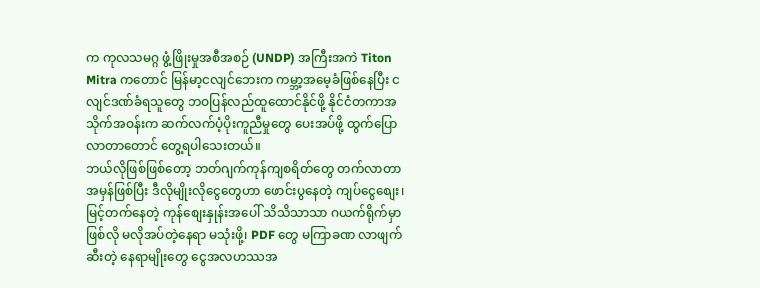က ကုလသမဂ္ဂ ဖွံ့ဖြိုးမှုအစီအစဉ် (UNDP) အကြီးအကဲ Titon Mitra ကတောင် မြန်မာ့ငလျင်ဘေးက ကမ္ဘာ့အမေ့ခံဖြစ်နေပြီး ငလျင်ဒဏ်ခံရသူတွေ ဘဝပြန်လည်ထူထောင်နိုင်ဖို့ နိုင်ငံတကာအသိုက်အဝန်းက ဆက်လက်ပံ့ပိုးကူညီမှုတွေ ပေးအပ်ဖို့ ထွက်ပြောလာတာတောင် တွေ့ရပါသေးတယ်။
ဘယ်လိုဖြစ်ဖြစ်တော့ ဘတ်ဂျက်ကုန်ကျစရိတ်တွေ တက်လာတာ အမှန်ဖြစ်ပြီး ဒီလိုမျိုးလိုငွေတွေဟာ ဖောင်းပွနေတဲ့ ကျပ်ငွေစျေး၊ မြင့်တက်နေတဲ့ ကုန်စျေးနှုန်းအပေါ် သိသိသာသာ ဂယက်ရိုက်မှာဖြစ်လို မလိုအပ်တဲ့နေရာ မသုံးဖို့၊ PDF တွေ မကြာခဏ လာဖျက်ဆီးတဲ့ နေရာမျိုးတွေ ငွေအလဟဿအ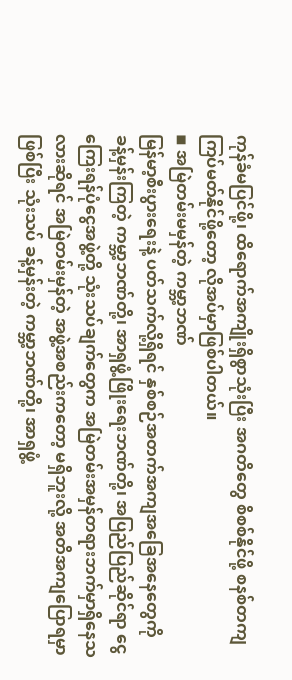ကုန်ခံမပြင်ဖို့၊ ထိရောက်အကျိုးရှိစွာသုံးပြီး အဂတိတွေ စိစစ်နိုင်ဖို့ စနစ်တကျ ကြပ်မတ်နိုင်ဖို့တော့ လိုအပ်မှာဖြစ်ပါတယ်။
◾ အမြဲတမ်းမမှန်တဲ့ ကမ္ဘာ့ဘဏ်
မြန်မာ့စီးပွားရေးနဲ့ ပတ်သက်လို့ရှိရင် နှစ်စဉ်အတက်အကျအခြေအနေတွေကို ခန့်မှန်းကြတဲ့ ကမ္ဘာ့ဘဏ်တို့၊ အာရှဖွံ့ဖြိုးရေးဘဏ်တို့၊ အပြည်ပြည်ဆိုင်ရာ ငွေကြေးရန်ပုံငွေအဖွဲ့တို့ သုံးသပ်ချက်တွေက အမြဲတမ်းအမှန်တရားဘက်မှာရှိနေသလားဆိုရင် အမြဲတမ်းမှန်တဲ့ အဖွဲ့အစည်းကတော့ မရှိဘူးလို့ အတိအကျပြောရမှာဖြစ်ပြီး သုံးသပ် ခန့်မှန်းတဲ့ ကမ္ဘာ့ဘဏ်တို့၊ အာရှဖွံ့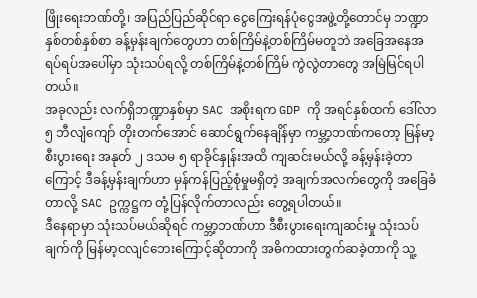ဖြိုးရေးဘဏ်တို့၊ အပြည်ပြည်ဆိုင်ရာ ငွေကြေးရန်ပုံငွေအဖွဲ့တို့တောင်မှ ဘဏ္ဍာနှစ်တစ်နှစ်စာ ခန့်မှန်းချက်တွေဟာ တစ်ကြိမ်နဲ့တစ်ကြိမ်မတူဘဲ အခြေအနေအရပ်ရပ်အပေါ်မှာ သုံးသပ်ရလို့ တစ်ကြိမ်နဲ့တစ်ကြိမ် ကွဲလွဲတာတွေ အမြဲမြင်ရပါတယ်။
အခုလည်း လက်ရှိဘဏ္ဍာနှစ်မှာ SAC အစိုးရက GDP ကို အရင်နှစ်ထက် ဒေါ်လာ ၅ ဘီလျံကျော် တိုးတက်အောင် ဆောင်ရွက်နေချိန်မှာ ကမ္ဘာ့ဘဏ်ကတော့ မြန်မာ့စီးပွားရေး အနုတ် ၂ ဒသမ ၅ ရာခိုင်နှုန်းအထိ ကျဆင်းမယ်လို့ ခန့်မှန်းခဲ့တာကြောင့် ဒီခန့်မှန်းချက်ဟာ မှန်ကန်ပြည့်စုံမှုမရှိတဲ့ အချက်အလက်တွေကို အခြေခံတာလို့ SAC ဥက္ကဋ္ဌက တုံ့ပြန်လိုက်တာလည်း တွေ့ရပါတယ်။
ဒီနေရာမှာ သုံးသပ်မယ်ဆိုရင် ကမ္ဘာ့ဘဏ်ဟာ ဒီစီးပွားရေးကျဆင်းမှု သုံးသပ်ချက်ကို မြန်မာ့ငလျင်ဘေးကြောင့်ဆိုတာကို အဓိကထားတွက်ဆခဲ့တာကို သူ့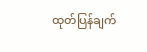ထုတ်ပြန်ချက်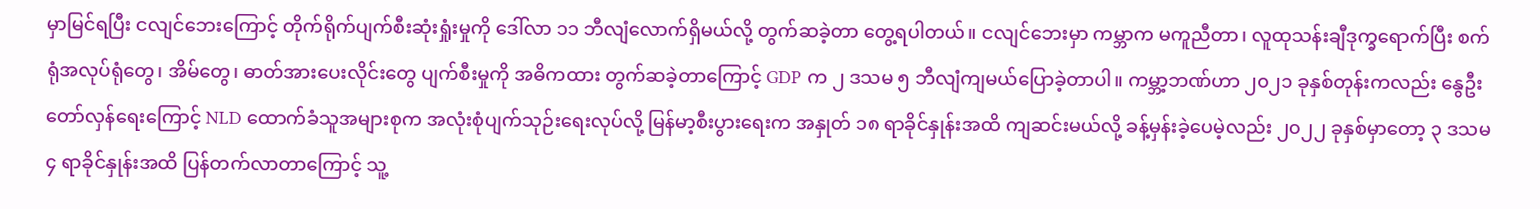မှာမြင်ရပြီး ငလျင်ဘေးကြောင့် တိုက်ရိုက်ပျက်စီးဆုံးရှုံးမှုကို ဒေါ်လာ ၁၁ ဘီလျံလောက်ရှိမယ်လို့ တွက်ဆခဲ့တာ တွေ့ရပါတယ်။ ငလျင်ဘေးမှာ ကမ္ဘာက မကူညီတာ၊ လူထုသန်းချီဒုက္ခရောက်ပြီး စက်ရုံအလုပ်ရုံတွေ၊ အိမ်တွေ၊ ဓာတ်အားပေးလိုင်းတွေ ပျက်စီးမှုကို အဓိကထား တွက်ဆခဲ့တာကြောင့် GDP က ၂ ဒသမ ၅ ဘီလျံကျမယ်ပြောခဲ့တာပါ။ ကမ္ဘာ့ဘဏ်ဟာ ၂၀၂၁ ခုနှစ်တုန်းကလည်း နွေဦးတော်လှန်ရေးကြောင့် NLD ထောက်ခံသူအများစုက အလုံးစုံပျက်သုဉ်းရေးလုပ်လို့ မြန်မာ့စီးပွားရေးက အနှုတ် ၁၈ ရာခိုင်နှုန်းအထိ ကျဆင်းမယ်လို့ ခန့်မှန်းခဲ့ပေမဲ့လည်း ၂၀၂၂ ခုနှစ်မှာတော့ ၃ ဒသမ ၄ ရာခိုင်နှုန်းအထိ ပြန်တက်လာတာကြောင့် သူ့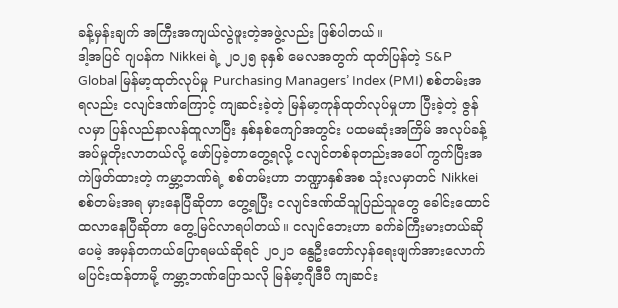ခန့်မှန်းချက် အကြီးအကျယ်လွဲဖူးတဲ့အဖွဲ့လည်း ဖြစ်ပါတယ်။
ဒါ့အပြင် ဂျပန်က Nikkei ရဲ့ ၂၀၂၅ ခုနှစ် မေလအတွက် ထုတ်ပြန်တဲ့ S&P Global မြန်မာ့ထုတ်လုပ်မှု Purchasing Managers’ Index (PMI) စစ်တမ်းအရလည်း ငလျင်ဒဏ်ကြောင့် ကျဆင်းခဲ့တဲ့ မြန်မာ့ကုန်ထုတ်လုပ်မှုဟာ ပြီးခဲ့တဲ့ ဇွန်လမှာ ပြန်လည်နာလန်ထူလာပြီး နှစ်နစ်ကျော်အတွင်း ပထမဆုံးအကြိမ် အလုပ်ခန့်အပ်မှုတိုးလာတယ်လို့ ဖော်ပြခဲ့တာတွေ့ရလို့ ငလျင်တစ်ခုတည်းအပေါ် ကွက်ပြီးအကဲဖြတ်ထားတဲ့ ကမ္ဘာ့ဘဏ်ရဲ့ စစ်တမ်းဟာ ဘဏ္ဍာနှစ်အစ သုံးလမှာတင် Nikkei စစ်တမ်းအရ မှားနေပြီဆိုတာ တွေ့ရပြီး ငလျင်ဒဏ်ထိသူပြည်သူတွေ ခေါင်းထောင်ထလာနေပြီဆိုတာ တွေ့မြင်လာရပါတယ်။ ငလျင်ဘေးဟာ ခက်ခဲကြီးမားတယ်ဆိုပေမဲ့ အမှန်တကယ်ပြောရမယ်ဆိုရင် ၂၀၂၁ နွေဦးတော်လှန်ရေးဖျက်အားလောက်မပြင်းထန်တာမို့ ကမ္ဘာ့ဘဏ်ပြောသလို မြန်မာ့ဂျီဒီပီ ကျဆင်း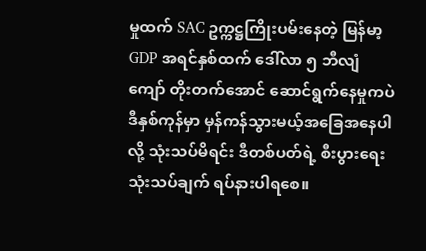မှုထက် SAC ဥက္ကဋ္ဌကြိုးပမ်းနေတဲ့ မြန်မာ့ GDP အရင်နှစ်ထက် ဒေါ်လာ ၅ ဘီလျံကျော် တိုးတက်အောင် ဆောင်ရွက်နေမှုကပဲ ဒီနှစ်ကုန်မှာ မှန်ကန်သွားမယ့်အခြေအနေပါလို့ သုံးသပ်မိရင်း ဒီတစ်ပတ်ရဲ့ စီးပွားရေးသုံးသပ်ချက် ရပ်နားပါရစေ။